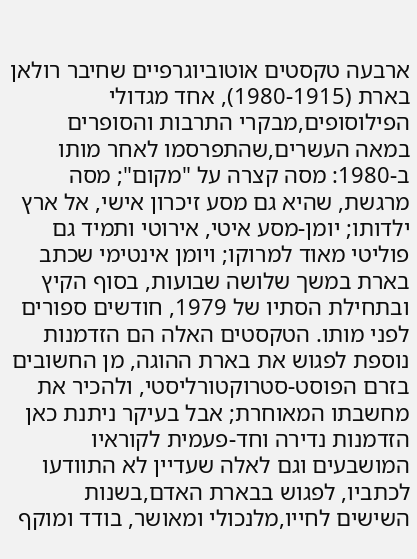ארבעה טקסטים אוטוביוגרפיים שחיבר רולאן בארת (1980-1915), אחד מגדולי הפילוסופים,מבקרי התרבות והסופרים במאה העשרים,שהתפרסמו לאחר מותו ב-1980: מסה קצרה על "מקום"; מסה מרגשת, שהיא גם מסע זיכרון אישי, אל ארץ ילדותו; יומן-מסע איטי, אירוטי ותמיד גם פוליטי מאוד למרוקו; ויומן אינטימי שכתב בארת במשך שלושה שבועות, בסוף הקיץ ובתחילת הסתיו של 1979, חודשים ספורים לפני מותו. הטקסטים האלה הם הזדמנות נוספת לפגוש את בארת ההוגה, מן החשובים בזרם הפוסט-סטרוקטורליסטי, ולהכיר את מחשבתו המאוחרת; אבל בעיקר ניתנת כאן הזדמנות נדירה וחד-פעמית לקוראיו המושבעים וגם לאלה שעדיין לא התוודעו לכתביו, לפגוש בבארת האדם,בשנות השישים לחייו,מלנכולי ומאושר, בודד ומוקף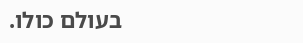בעולם כולו.